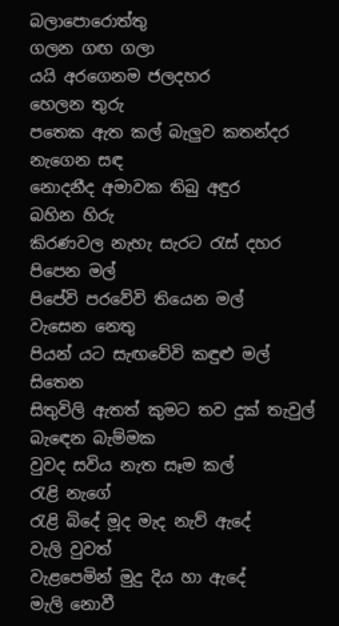බලාපොරොත්තු
ගලන ගඟ ගලා
යයි අරගෙනම ජලදහර
හෙලන තුරු
පතෙක ඇත කල් බැලුව කතන්දර
නැගෙන සඳ
නොදනීද අමාවක තිබු අඳුර
බහින හිරු
කිරණවල නැහැ සැරට රැස් දහර
පිපෙන මල්
පිපේවි පරවේවි තියෙන මල්
වැසෙන නෙතු
පියන් යට සැඟවේවි කඳුළු මල්
සිතෙන
සිතුවිලි ඇතත් කුමට තව දුක් තැවුල්
බැඳෙන බැම්මක
වුවද සවිය නැත සෑම කල්
රැළි නැගේ
රැළි බිදේ මූද මැද නැව් ඇදේ
වැලි වුවත්
වැළපෙමින් මුදු දිය හා ඇදේ
මැලි නොවී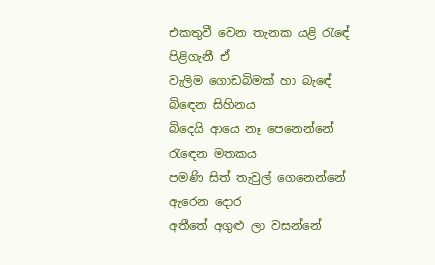එකතුවී වෙන තැනක යළි රැඳේ
පිළිගැනී ඒ
වැලිම ගොඩබිමක් හා බැඳේ
බිඳෙන සිහිනය
බිදෙයි ආයෙ නෑ පෙනෙන්නේ
රැඳෙන මතකය
පමණි සිත් තැවුල් ගෙනෙන්නේ
ඇරෙන දොර
අතීතේ අගුළු ලා වසන්නේ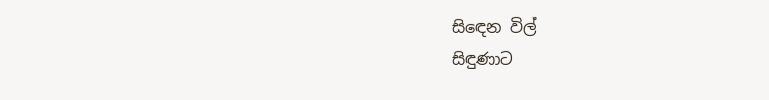සිඳෙන විල්
සිඳුණාට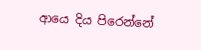ආයෙ දිය පිරෙන්නේ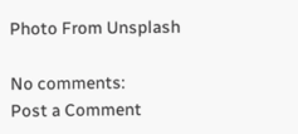Photo From Unsplash

No comments:
Post a Comment